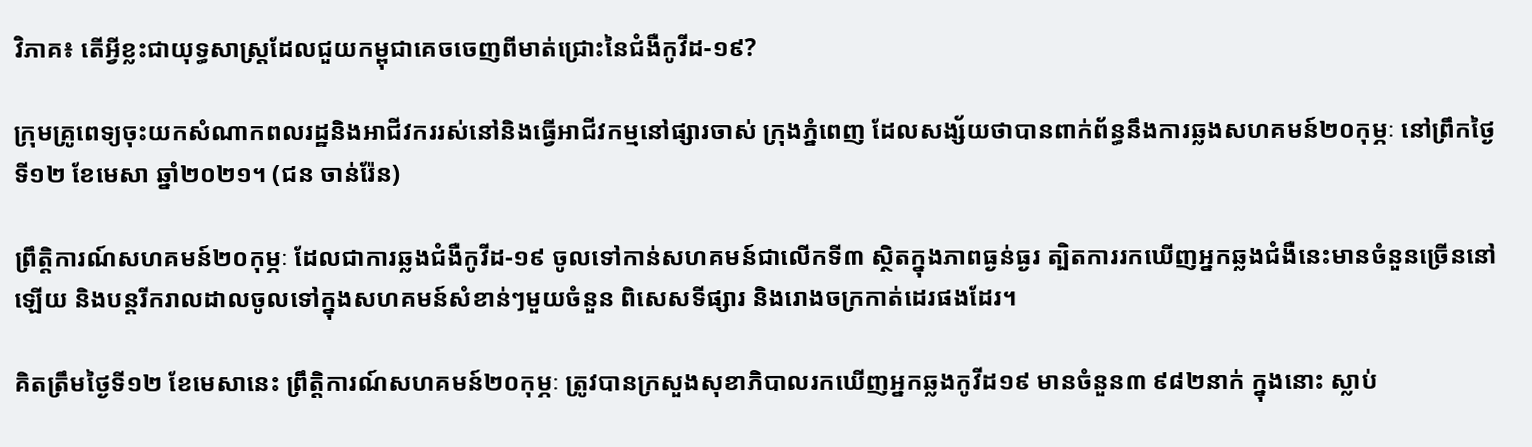វិភាគ៖ តើអ្វីខ្លះជាយុទ្ធសាស្ត្រដែលជួយកម្ពុជាគេចចេញពីមាត់ជ្រោះនៃជំងឺកូវីដ-១៩?

ក្រុមគ្រូពេទ្យចុះយកសំណាកពលរដ្ឋនិងអាជីវកររស់នៅនិងធ្វើអាជីវកម្មនៅផ្សារចាស់ ក្រុងភ្នំពេញ ដែលសង្ស័យថាបានពាក់ព័ន្ធនឹងការឆ្លងសហគមន៍២០កុម្ភៈ នៅព្រឹកថ្ងៃទី១២ ខែមេសា ឆ្នាំ២០២១។ (ជន ចាន់រ៉ែន)

ព្រឹត្តិការណ៍សហគមន៍២០កុម្ភៈ ដែលជាការឆ្លងជំងឺកូវីដ-១៩ ចូលទៅកាន់សហគមន៍ជាលើកទី៣ ស្ថិតក្នុងភាពធ្ងន់ធ្ងរ ត្បិតការរកឃើញអ្នកឆ្លងជំងឺនេះមានចំនួនច្រើននៅឡើយ និងបន្តរីករាលដាលចូលទៅក្នុងសហគមន៍សំខាន់ៗមួយចំនួន ពិសេសទីផ្សារ និងរោងចក្រកាត់ដេរផងដែរ។

គិតត្រឹមថ្ងៃទី១២ ខែមេសានេះ ព្រឹត្តិការណ៍សហគមន៍២០កុម្ភៈ ត្រូវបានក្រសួងសុខាភិបាលរកឃើញអ្នកឆ្លងកូវីដ១៩ មានចំនួន៣ ៩៨២នាក់ ក្នុងនោះ ស្លាប់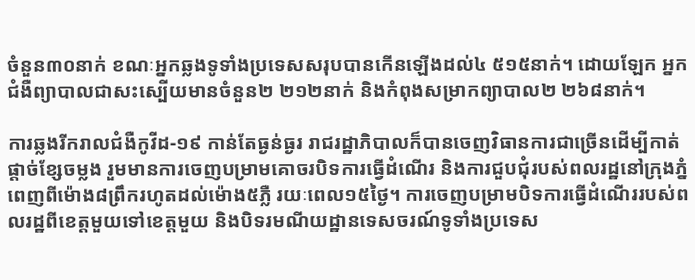ចំនួន៣០នាក់ ខណៈអ្នកឆ្លងទូទាំងប្រទេសសរុបបានកើនឡើងដល់៤ ៥១៥នាក់។ ដោយឡែក អ្នកជំងឺព្យាបាលជាសះស្បើយមានចំនួន២ ២១២នាក់ និងកំពុងសម្រាកព្យាបាល២ ២៦៨នាក់។

ការឆ្លងរីករាលជំងឺកូវីដ-១៩ កាន់តែធ្ងន់ធ្ងរ រាជរដ្ឋាភិបាលក៏បានចេញវិធានការជាច្រើនដើម្បីកាត់ផ្តាច់ខ្សែចម្លង រួមមានការចេញបម្រាមគោចរបិទការធ្វើដំណើរ និងការជួបជុំរបស់ពលរដ្ឋនៅក្រុងភ្នំពេញពីម៉ោង៨ព្រឹករហូតដល់ម៉ោង៥ភ្លឺ រយៈពេល១៥ថ្ងៃ។ ការចេញបម្រាមបិទការធ្វើដំណើររបស់ពលរដ្ឋពីខេត្តមួយទៅខេត្តមួយ និងបិទរមណីយដ្ឋានទេសចរណ៍ទូទាំងប្រទេស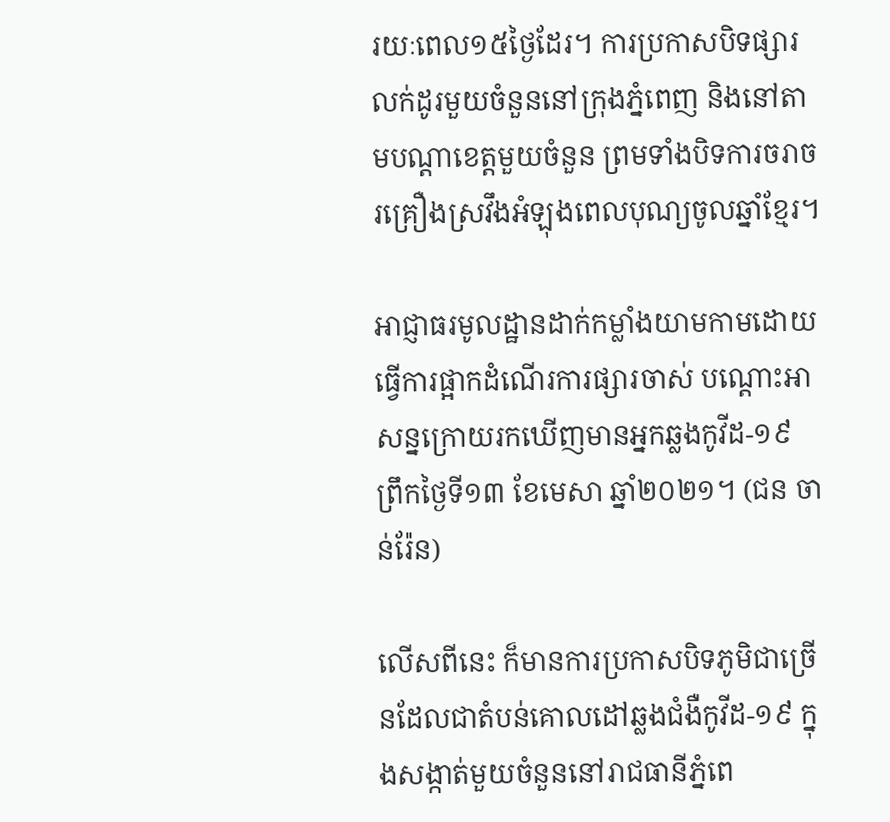រយៈពេល១៥ថ្ងៃដែរ។ ការប្រកាសបិទផ្សារលក់ដូរមួយចំនួននៅក្រុងភ្នំពេញ និងនៅតាមបណ្តាខេត្តមួយចំនួន ព្រមទាំងបិទការចរាចរគ្រឿងស្រវឹងអំឡុងពេលបុណ្យចូលឆ្នាំខ្មែរ។

អាជ្ញាធរមូលដ្ឋានដាក់កម្លាំងយាមកាមដោយធ្វើការផ្អាកដំណើរការផ្សារចាស់ បណ្ដោះអាសន្នក្រោយរកឃើញមានអ្នកឆ្លងកូវីដ-១៩ ព្រឹកថ្ងៃទី១៣ ខែមេសា ឆ្នាំ២០២១។ (ជន ចាន់រ៉ែន)

លើសពីនេះ ក៏មានការប្រកាសបិទភូមិជាច្រើនដែលជាតំបន់គោលដៅឆ្លងជំងឺកូវីដ-១៩ ក្នុងសង្កាត់មួយចំនួននៅរាជធានីភ្នំពេ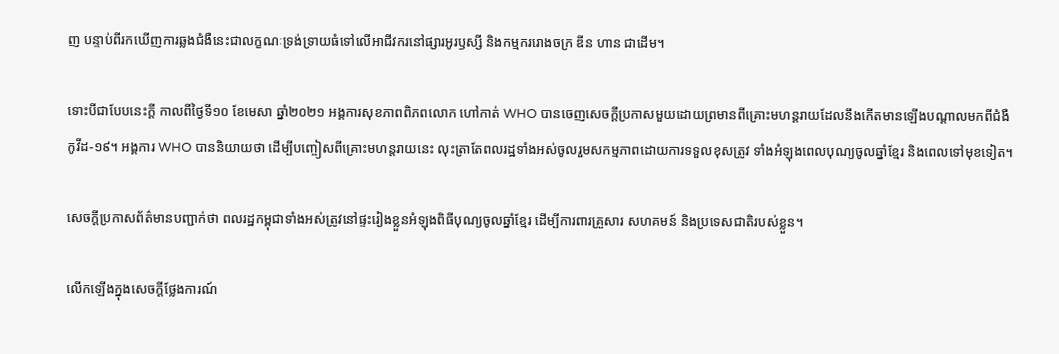ញ បន្ទាប់ពីរកឃើញការឆ្លងជំងឺនេះជាលក្ខណៈទ្រង់ទ្រាយធំទៅលើអាជីវករនៅផ្សារអូរឫស្សី និងកម្មកររោងចក្រ ឌីន ហាន ជាដើម។

ទោះបីជាបែបនេះក្តី កាលពីថ្ងៃទី១០ ខែមេសា ឆ្នាំ២០២១ អង្គការសុខភាពពិភពលោក ហៅកាត់ WHO បានចេញសេចក្តីប្រកាសមួយដោយព្រមានពីគ្រោះមហន្តរាយដែលនឹងកើតមានឡើងបណ្តាលមកពីជំងឺកូវីដ-១៩។ អង្គការ WHO បាននិយាយថា ដើម្បីបញ្ចៀសពីគ្រោះមហន្តរាយនេះ លុះត្រាតែពលរដ្ឋទាំងអស់ចូលរួមសកម្មភាពដោយការទទួលខុសត្រូវ ទាំងអំឡុងពេលបុណ្យចូលឆ្នាំខ្មែរ និងពេលទៅមុខទៀត។

សេចក្តីប្រកាសព័ត៌មានបញ្ជាក់ថា ពលរដ្ឋកម្ពុជាទាំងអស់ត្រូវនៅផ្ទះរៀងខ្លួនអំឡុងពិធីបុណ្យចូលឆ្នាំខ្មែរ ដើម្បីការពារគ្រួសារ សហគមន៍ និងប្រទេសជាតិរបស់ខ្លួន។

លើកឡើងក្នុងសេចក្តីថ្លែងការណ៍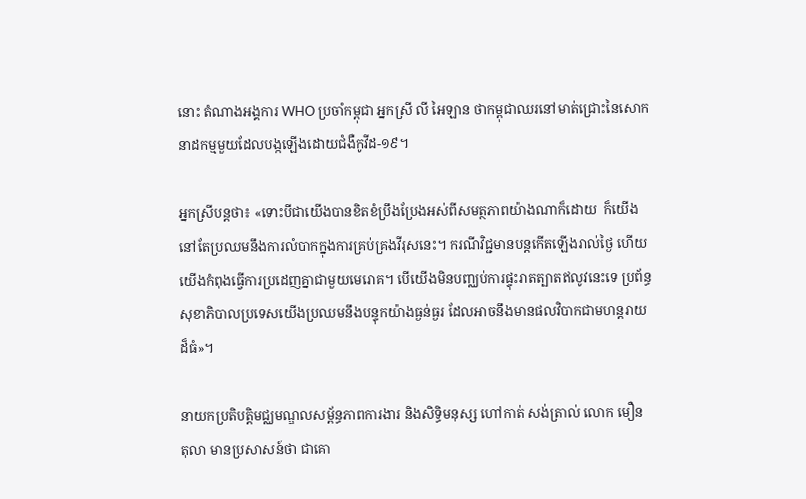នោះ តំណាងអង្គការ WHO ប្រចាំកម្ពុជា អ្នកស្រី លី អៃឡាន ថាកម្ពុជាឈរនៅមាត់ជ្រោះនៃសោកនាដកម្មមួយដែលបង្កឡើងដោយជំងឺកូវីដ-១៩។

អ្នកស្រីបន្តថា៖ «ទោះបីជាយើងបានខិតខំប្រឹងប្រែងអស់ពីសមត្ថភាពយ៉ាងណាក៏ដោយ  ក៏យើងនៅតែប្រឈមនឹងការលំបាកក្នុងការគ្រប់គ្រងវីរុសនេះ។ ករណីវិជ្ជមានបន្តកើតឡើងរាល់ថ្ងៃ ហើយយើងកំពុងធ្វើការប្រដេញគ្នាជាមួយមេរោគ។ បើយើងមិនបញ្ឈប់ការផ្ទុះរាតត្បាតឥលូវនេះទេ ប្រព័ន្ធសុខាភិបាលប្រទេសយើងប្រឈមនឹងបន្ទុកយ៉ាងធ្ងន់ធ្ងរ ដែលអាចនឹងមានផលវិបាកជាមហន្តរាយដ៏ធំ»។

នាយកប្រតិបត្តិមជ្ឈមណ្ឌលសម្ព័ន្ធភាពការងារ និងសិទ្ធិមនុស្ស ហៅកាត់ សង់ត្រាល់ លោក មឿន តុលា មានប្រសាសន៍ថា ជាគោ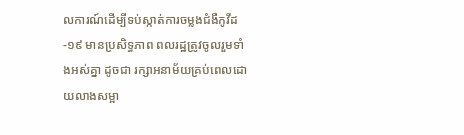លការណ៍ដើម្បីទប់ស្កាត់ការចម្លងជំងឺកូវីដ-១៩ មានប្រសិទ្ធភាព ពលរដ្ឋត្រូវចូលរួមទាំងអស់គ្នា ដូចជា រក្សាអនាម័យគ្រប់ពេលដោយលាងសម្អា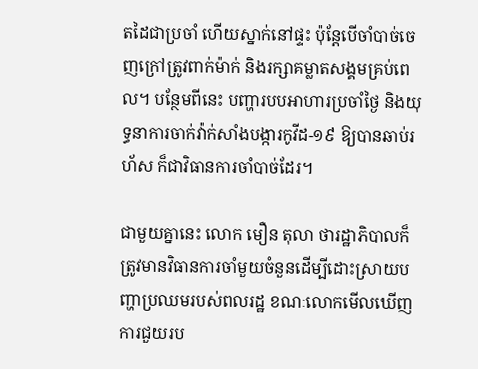តដៃជាប្រចាំ ហើយស្នាក់នៅផ្ទះ ប៉ុន្តែបើចាំបាច់ចេញក្រៅត្រូវពាក់ម៉ាក់ និងរក្សាគម្លាតសង្គមគ្រប់ពេល។ បន្ថែមពីនេះ បញ្ហារបបអាហារប្រចាំថ្ងៃ និងយុទ្ធនាការចាក់វ៉ាក់សាំងបង្ការកូវីដ-១៩ ឱ្យបានឆាប់រហ័ស ក៏ជាវិធានការចាំបាច់ដែរ។

ជាមួយគ្នានេះ លោក មឿន តុលា ថារដ្ឋាភិបាលក៏ត្រូវមានវិធានការចាំមួយចំនួនដើម្បីដោះស្រាយបញ្ហាប្រឈមរបស់ពលរដ្ឋ ខណៈលោកមើលឃើញការជួយរប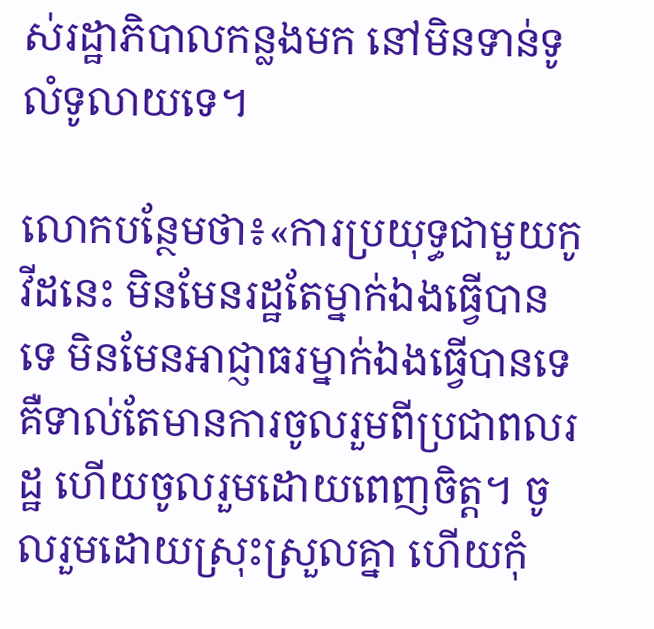ស់រដ្ឋាភិបាលកន្លងមក នៅមិនទាន់ទូលំទូលាយទេ។

លោកបន្ថែមថា៖«ការប្រយុទ្ធជាមួយកូវីដនេះ មិនមែនរដ្ឋតែម្នាក់ឯងធ្វើបានទេ មិនមែនអាជ្ញាធរម្នាក់ឯងធ្វើបានទេ គឺទាល់តែមានការចូលរួមពីប្រជាពលរដ្ឋ ហើយចូលរួមដោយពេញចិត្ត។ ចូលរួមដោយស្រុះស្រួលគ្នា ហើយកុំ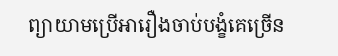ព្យាយាមប្រើអារឿងចាប់បង្ខំគេច្រើន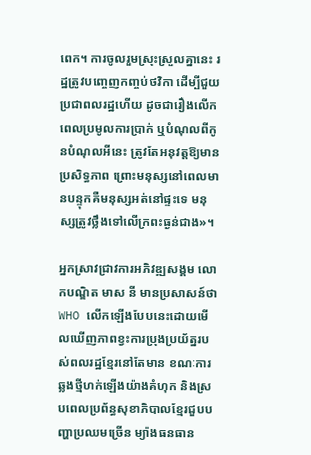ពេក។ ការចូលរួមស្រុះស្រួលគ្នានេះ រដ្ឋត្រូវបញ្ចេញកញ្ចប់ថវិកា ដើម្បីជួយប្រជាពលរដ្ឋហើយ ដូចជារឿងលើកពេលប្រមូលការប្រាក់ ឬបំណុលពីកូនបំណុលអីនេះ ត្រូវតែអនុវត្តឱ្យមានប្រសិទ្ធភាព ព្រោះមនុស្សនៅពេលមានបន្ទុកគឺមនុស្សអត់នៅផ្ទះទេ មនុស្សត្រូវថ្លឹងទៅលើក្រពះធ្ងន់ជាង»។

អ្នកស្រាវជ្រាវការអភិវឌ្ឍសង្គម លោកបណ្ឌិត មាស នី មានប្រសាសន៍ថា WHO លើកឡើងបែបនេះដោយមើលឃើញភាពខ្វះការប្រុងប្រយ័ត្នរបស់ពលរដ្ឋខ្មែរនៅតែមាន ខណៈការឆ្លងថ្មីហក់ឡើងយ៉ាងគំហុក និងស្របពេលប្រព័ន្ធសុខាភិបាលខ្មែរជួបបញ្ហាប្រឈមច្រើន ម្យ៉ាងធនធាន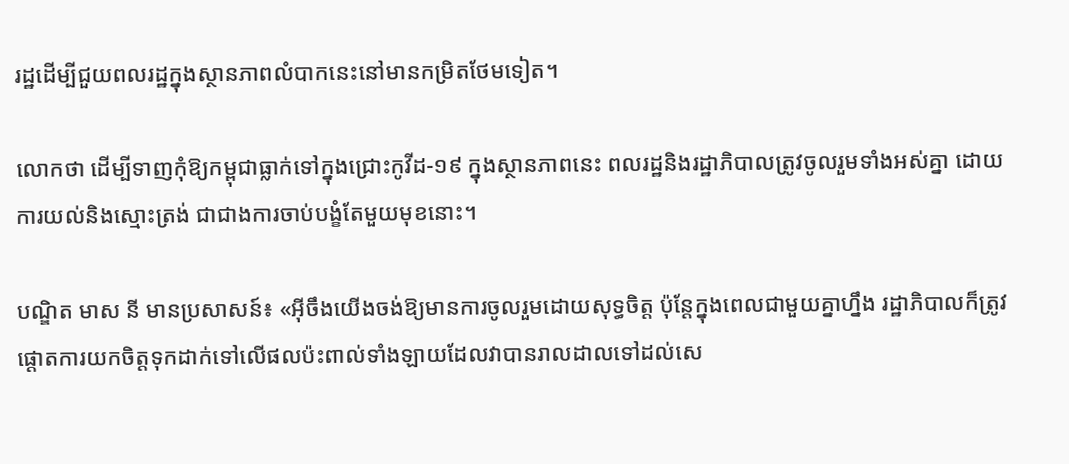រដ្ឋដើម្បីជួយពលរដ្ឋក្នុងស្ថានភាពលំបាកនេះនៅមានកម្រិតថែមទៀត។

លោកថា ដើម្បីទាញកុំឱ្យកម្ពុជាធ្លាក់ទៅក្នុងជ្រោះកូវីដ-១៩ ក្នុងស្ថានភាពនេះ ពលរដ្ឋនិងរដ្ឋាភិបាលត្រូវចូលរួមទាំងអស់គ្នា ដោយការយល់និងស្មោះត្រង់ ជាជាងការចាប់បង្ខំតែមួយមុខនោះ។

បណ្ឌិត មាស នី មានប្រសាសន៍៖ «អ៊ីចឹងយើងចង់ឱ្យមានការចូលរួមដោយសុទ្ធចិត្ត ប៉ុន្តែក្នុងពេលជាមួយគ្នាហ្នឹង រដ្ឋាភិបាលក៏ត្រូវផ្តោតការយកចិត្តទុកដាក់ទៅលើផលប៉ះពាល់ទាំងឡាយដែលវាបានរាលដាលទៅដល់សេ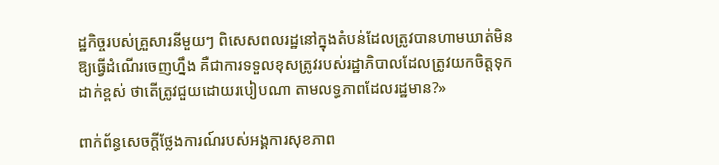ដ្ឋកិច្ចរបស់គ្រួសារនីមួយៗ ពិសេសពលរដ្ឋនៅក្នុងតំបន់ដែលត្រូវបានហាមឃាត់មិនឱ្យធ្វើដំណើរចេញហ្នឹង គឺជាការទទួលខុសត្រូវរបស់រដ្ឋាភិបាលដែលត្រូវយកចិត្តទុកដាក់ខ្ពស់ ថាតើត្រូវជួយដោយរបៀបណា តាមលទ្ធភាពដែលរដ្ឋមាន?»

ពាក់ព័ន្ធសេចក្តីថ្លែងការណ៍របស់អង្គការសុខភាព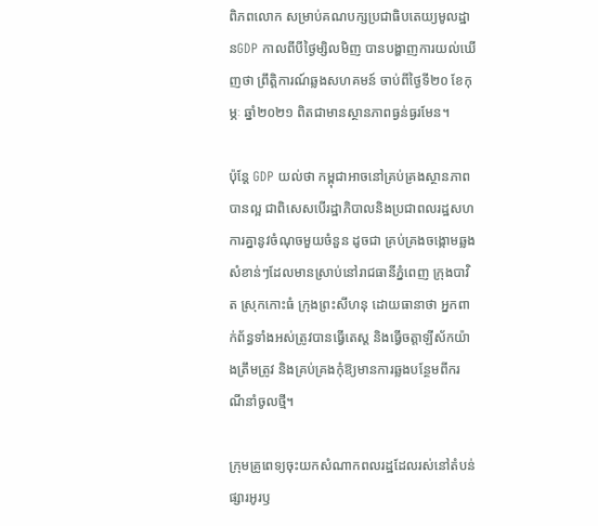ពិភពលោក សម្រាប់គណបក្សប្រជាធិបតេយ្យមូលដ្ឋានGDP កាលពីបីថ្ងៃម្សិលមិញ បានបង្ហាញការយល់ឃើញថា ព្រឹត្តិការណ៍ឆ្លងសហគមន៍ ចាប់ពីថ្ងៃទី២០ ខែកុម្ភៈ ឆ្នាំ២០២១ ពិតជាមានស្ថានភាពធ្ងន់ធ្ងរមែន។

ប៉ុន្តែ GDP យល់ថា កម្ពុជាអាចនៅគ្រប់គ្រងស្ថានភាពបានល្អ ជាពិសេសបើរដ្ឋាភិបាលនិងប្រជាពលរដ្ឋសហការគ្នានូវចំណុចមួយចំនួន ដូចជា គ្រប់គ្រងចង្កោមឆ្លងសំខាន់ៗដែលមានស្រាប់នៅរាជធានីភ្នំពេញ ក្រុងបាវិត ស្រុកកោះធំ ក្រុងព្រះសីហនុ ដោយធានាថា អ្នកពាក់ព័ន្ធទាំងអស់ត្រូវបានធ្វើតេស្ត និងធ្វើចត្តាឡីស័កយ៉ាងត្រឹមត្រូវ និងគ្រប់គ្រងកុំឱ្យមានការឆ្លងបន្ថែមពីករណីនាំចូលថ្មី។

ក្រុមគ្រូពេទ្យចុះយកសំណាកពលរដ្ឋដែលរស់នៅតំបន់ផ្សារអូរឫ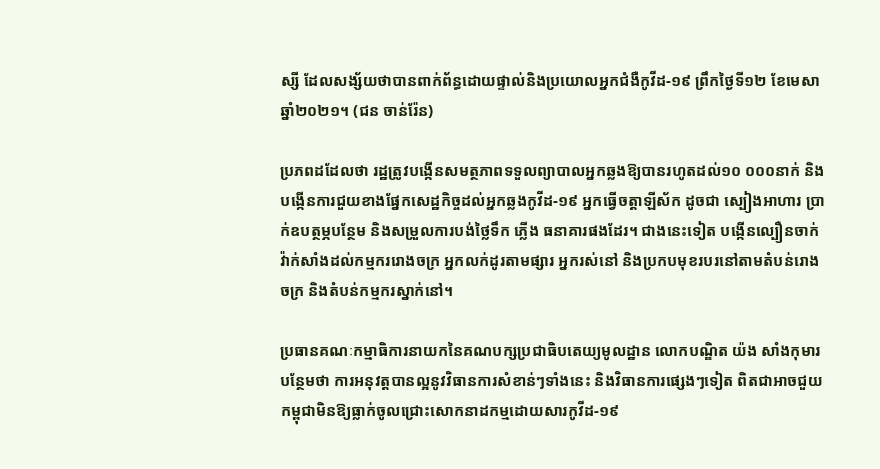ស្សី ដែលសង្ស័យថាបានពាក់ព័ន្ធដោយផ្ទាល់និងប្រយោលអ្នកជំងឺកូវីដ-១៩ ព្រឹកថ្ងៃទី១២ ខែមេសា ឆ្នាំ២០២១។ (ជន ចាន់រ៉ែន)

ប្រភពដដែលថា រដ្ឋត្រូវបង្កើនសមត្ថភាពទទួលព្យាបាលអ្នកឆ្លងឱ្យបានរហូតដល់១០ ០០០នាក់ និងបង្កើនការជួយខាងផ្នែកសេដ្ឋកិច្ចដល់អ្នកឆ្លងកូវីដ-១៩ អ្នកធ្វើចត្តាឡីស័ក ដូចជា ស្បៀងអាហារ ប្រាក់ឧបត្ថម្ភបន្ថែម និងសម្រួលការបង់ថ្លៃទឹក ភ្លើង ធនាគារផងដែរ។ ជាងនេះទៀត បង្កើនល្បឿនចាក់វ៉ាក់សាំងដល់កម្មកររោងចក្រ អ្នកលក់ដូរតាមផ្សារ អ្នករស់នៅ និងប្រកបមុខរបរនៅតាមតំបន់រោងចក្រ និងតំបន់កម្មករស្នាក់នៅ។

ប្រធានគណៈកម្មាធិការនាយកនៃគណបក្សប្រជាធិបតេយ្យមូលដ្ឋាន លោកបណ្ឌិត យ៉ង សាំងកុមារ បន្ថែមថា ការអនុវត្តបានល្អនូវវិធានការសំខាន់ៗទាំងនេះ និងវិធានការផ្សេងៗទៀត ពិតជាអាចជួយកម្ពុជាមិនឱ្យធ្លាក់ចូលជ្រោះសោកនាដកម្មដោយសារកូវីដ-១៩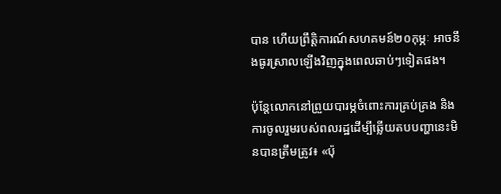បាន ហើយព្រឹត្តិការណ៍សហគមន៍២០កុម្ភៈ អាចនឹងធូរស្រាលឡើងវិញក្នុងពេលឆាប់ៗទៀតផង។

ប៉ុន្តែលោកនៅព្រួយបារម្ភចំពោះការគ្រប់គ្រង និងការចូលរួមរបស់ពលរដ្ឋដើម្បីឆ្លើយតបបញ្ហានេះមិនបានត្រឹមត្រូវ៖ «ប៉ុ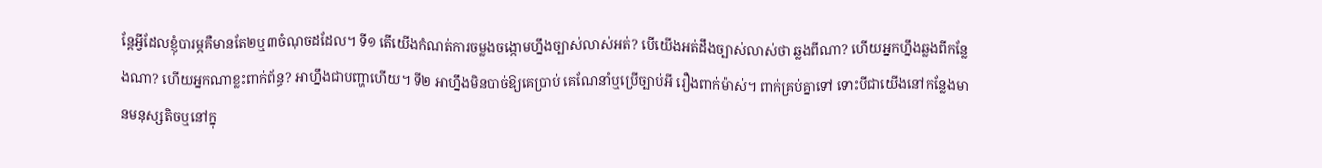ន្តែអ្វីដែលខ្ញុំបារម្ភគឺមានតែ២ឬ៣ចំណុចដដែល។ ទី១ តើយើងកំណត់ការចម្លងចង្កោមហ្នឹងច្បាស់លាស់អត់? បើយើងអត់ដឹងច្បាស់លាស់ថា ឆ្លងពីណា? ហើយអ្នកហ្នឹងឆ្លងពីកន្លែងណា? ហើយអ្នកណាខ្លះពាក់ព័ន្ធ? អាហ្នឹងជាបញ្ហាហើយ។ ទី២ អាហ្នឹងមិនបាច់ឱ្យគេប្រាប់ គេណែនាំឬប្រើច្បាប់អី រឿងពាក់ម៉ាស់។ ពាក់គ្រប់គ្នាទៅ ទោះបីជាយើងនៅកន្លែងមានមនុស្សតិចឬនៅក្នុ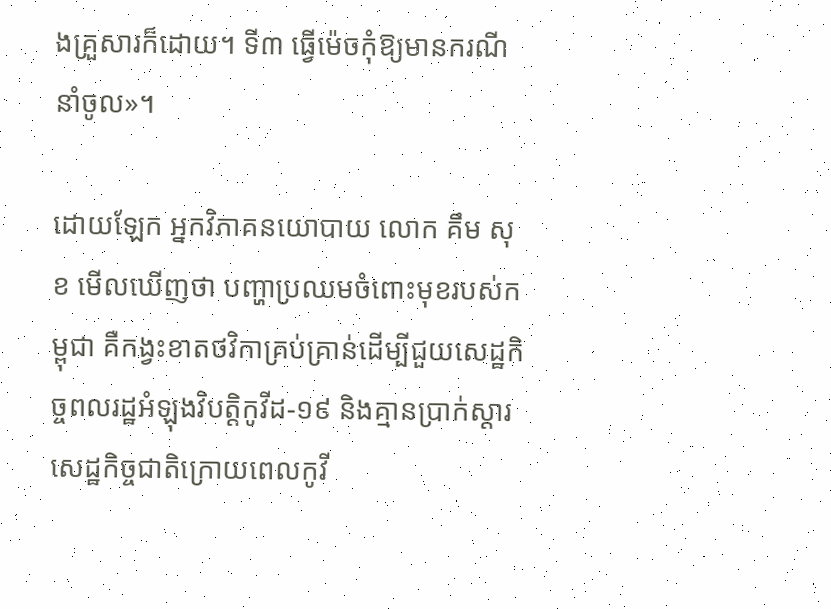ងគ្រួសារក៏ដោយ។ ទី៣ ធ្វើម៉េចកុំឱ្យមានករណីនាំចូល»។

ដោយឡែក អ្នកវិភាគនយោបាយ លោក គឹម សុខ មើលឃើញថា បញ្ហាប្រឈមចំពោះមុខរបស់កម្ពុជា គឺកង្វះខាតថវិកាគ្រប់គ្រាន់ដើម្បីជួយសេដ្ឋកិច្ចពលរដ្ឋអំឡុងវិបត្តិកូវីដ-១៩ និងគ្មានប្រាក់ស្តារសេដ្ឋកិច្ចជាតិក្រោយពេលកូវី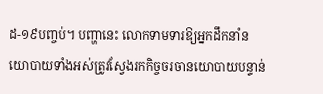ដ-១៩បញ្ចប់។ បញ្ហានេះ លោកទាមទារឱ្យអ្នកដឹកនាំនយោបាយទាំងអស់ត្រូវស្វែងរកកិច្ចចរចានយោបាយបន្ទាន់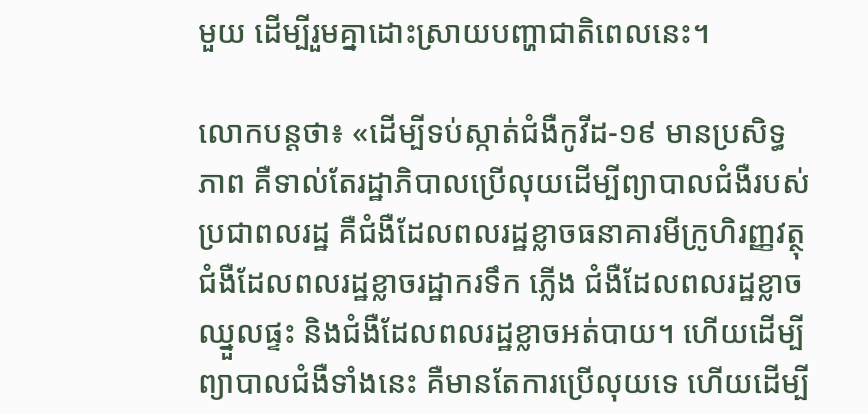មួយ ដើម្បីរួមគ្នាដោះស្រាយបញ្ហាជាតិពេលនេះ។

លោកបន្តថា៖ «ដើម្បីទប់ស្កាត់ជំងឺកូវីដ-១៩ មានប្រសិទ្ធភាព គឺទាល់តែរដ្ឋាភិបាលប្រើលុយដើម្បីព្យាបាលជំងឺរបស់ប្រជាពលរដ្ឋ គឺជំងឺដែលពលរដ្ឋខ្លាចធនាគារមីក្រូហិរញ្ញវត្ថុ ជំងឺដែលពលរដ្ឋខ្លាចរដ្ឋាករទឹក ភ្លើង ជំងឺដែលពលរដ្ឋខ្លាចឈ្នួលផ្ទះ និងជំងឺដែលពលរដ្ឋខ្លាចអត់បាយ។ ហើយដើម្បីព្យាបាលជំងឺទាំងនេះ គឺមានតែការប្រើលុយទេ ហើយដើម្បី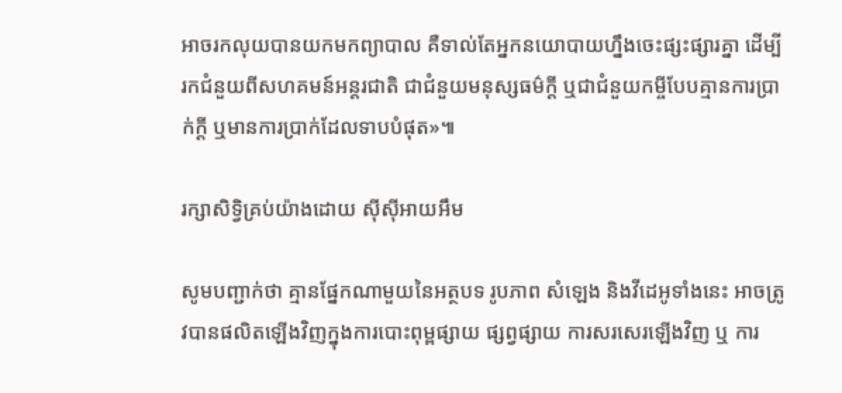អាចរកលុយបានយកមកព្យាបាល គឺទាល់តែអ្នកនយោបាយហ្នឹងចេះផ្សះផ្សារគ្នា ដើម្បីរកជំនួយពីសហគមន៍អន្តរជាតិ ជាជំនួយមនុស្សធម៌ក្តី ឬជាជំនួយកម្ចីបែបគ្មានការប្រាក់ក្តី ឬមានការប្រាក់ដែលទាបបំផុត»៕

រក្សាសិទ្វិគ្រប់យ៉ាងដោយ ស៊ីស៊ីអាយអឹម

សូមបញ្ជាក់ថា គ្មានផ្នែកណាមួយនៃអត្ថបទ រូបភាព សំឡេង និងវីដេអូទាំងនេះ អាចត្រូវបានផលិតឡើងវិញក្នុងការបោះពុម្ពផ្សាយ ផ្សព្វផ្សាយ ការសរសេរឡើងវិញ ឬ ការ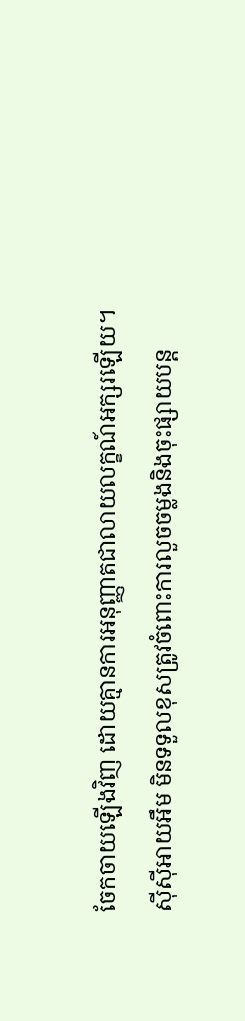ចែកចាយឡើងវិញ ដោយគ្មានការអនុញ្ញាតជាលាយលក្ខណ៍អក្សរឡើយ។
ស៊ីស៊ីអាយអឹម មិនទទួលខុសត្រូវចំពោះការលួចចម្លងនិងចុះផ្សាយបន្ត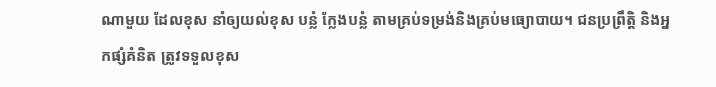ណាមួយ ដែលខុស នាំឲ្យយល់ខុស បន្លំ ក្លែងបន្លំ តាមគ្រប់ទម្រង់និងគ្រប់មធ្យោបាយ។ ជនប្រព្រឹត្តិ និងអ្នកផ្សំគំនិត ត្រូវទទួលខុស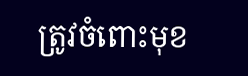ត្រូវចំពោះមុខ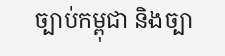ច្បាប់កម្ពុជា និងច្បា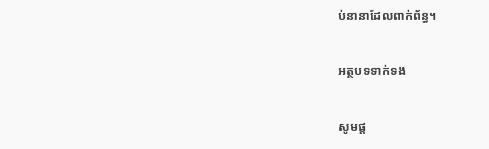ប់នានាដែលពាក់ព័ន្ធ។

អត្ថបទទាក់ទង

សូមផ្ដ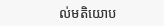ល់មតិយោប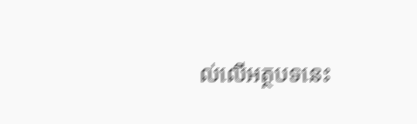ល់លើអត្ថបទនេះ